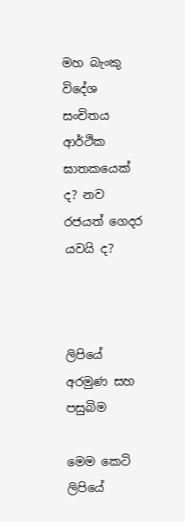මහ බැංකු විදේශ සංචිතය ආර්ථික ඝාතකයෙක් ද? නව රජයත් ගෙදර යවයි ද?



ලිපියේ අරමුණ සහ පසුබිම

මෙම කෙටි ලිපියේ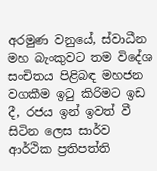අරමුණ වනුයේ, ස්වාධීන මහ බැංකුවට තම විදේශ සංචිතය පිළිබඳ මහජන වගකීම ඉටු කිරිමට ඉඩ දී, රජය ඉන් ඉවත් වී සිටින ලෙස සාර්ව ආර්ථික ප්‍රතිපත්ති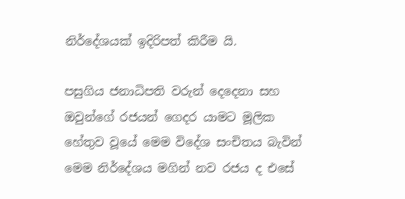නිර්දේශයක් ඉදිරිපත් කිරීම යි.

පසුගිය ජනාධිපති වරුන් දෙදෙනා සහ ඔවුන්ගේ රජයන් ගෙදර යාමට මූලික හේතුව වූයේ මෙම විදේශ සංචිතය බැවින් මෙම නිර්දේශය මගින් නව රජය ද එසේ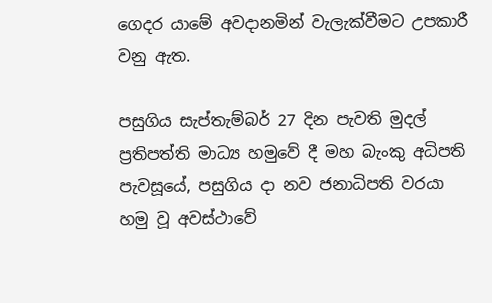ගෙදර යාමේ අවදානමින් වැලැක්වීමට උපකාරී වනු ඇත.

පසුගිය සැප්තැම්බර් 27 දින පැවති මුදල් ප්‍රතිපත්ති මාධ්‍ය හමුවේ දී මහ බැංකු අධිපති පැවසූයේ, පසුගිය දා නව ජනාධිපති වරයා හමු වූ අවස්ථාවේ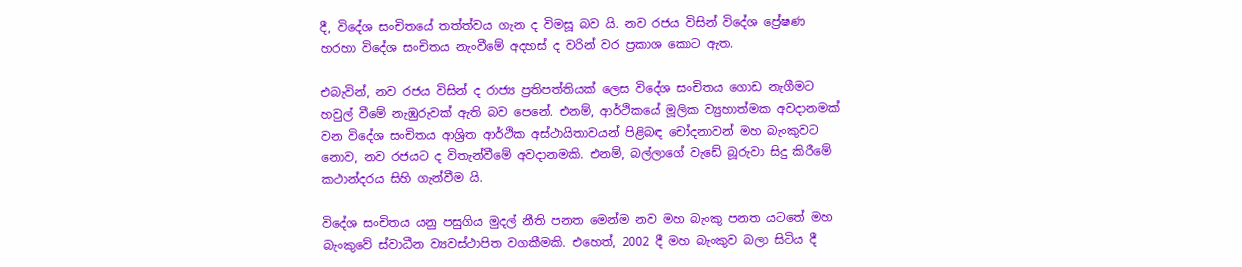දී, විදේශ සංචිතයේ තත්ත්වය ගැන ද විමසූ බව යි. නව රජය විසින් විදේශ ප්‍රේෂණ හරහා විදේශ සංචිතය නැංවීමේ අදහස් ද වරින් වර ප්‍රකාශ කොට ඇත.

එබැවින්, නව රජය විසින් ද රාජ්‍ය ප්‍රතිපත්තියක් ලෙස විදේශ සංචිතය ගොඩ නැගීමට හවුල් වීමේ නැඹුරුවක් ඇති බව පෙනේ. එනම්, ආර්ථිකයේ මූලික ව්‍යුහාත්මක අවදානමක් වන විදේශ සංචිතය ආශ්‍රිත ආර්ථික අස්ථායිතාවයන් පිළිබඳ චෝදනාවන් මහ බැංකුවට නොව, නව රජයට ද විතැන්වීමේ අවදානමකි. එනම්, බල්ලාගේ වැඩේ බූරුවා සිදු කිරීමේ කථාන්දරය සිහි ගැන්වීම යි.

විදේශ සංචිතය යනු පසුගිය මුදල් නීති පනත මෙන්ම නව මහ බැංකු පනත යටතේ මහ බැංකුවේ ස්වාධීන ව්‍යවස්ථාපිත වගකීමකි. එහෙත්, 2002 දී මහ බැංකුව බලා සිටිය දී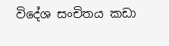විදේශ සංචිතය කඩා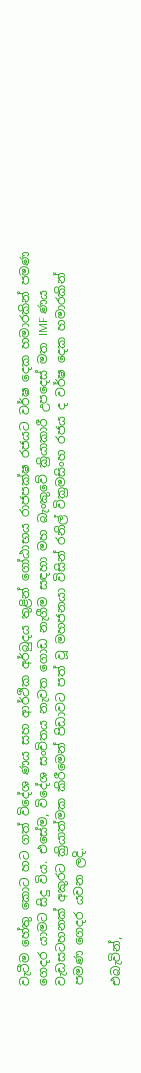වැටීම හේතු කොට හට ගත් විදේශ ණය සහ ආර්ථික අර්බුදය තුළින් ගෝඨාභය රාජපක්ෂ රජයට වර්ෂ දෙක හමාරකින් පමණ ගෙදර යාමට සිදු විය. එසේම, විදේශ සංචිතය නැවත ගොඩ නැගීම සඳහා මහ බැංකුවේ ක්‍රියාකාරී උපදෙස් මත IMF ණය වැඩසටහනක් අකුරට ක්‍රියාත්මක කිරීමෙන් පිඩාවට පත් වූ මහජනයා විසින් රනිල් වික්‍රමසිංහ රජය ද වර්ෂ දෙක හමාරකින් පමණ ගෙදර යවන ලදි.

එබැවින්,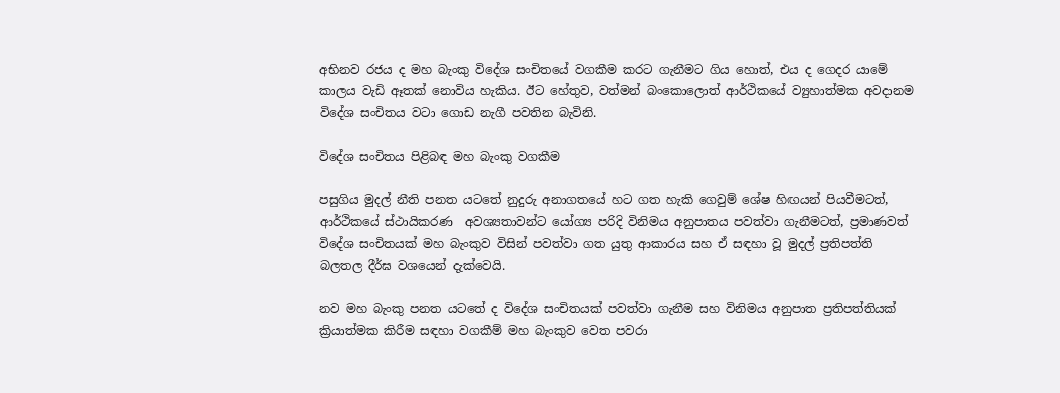අභිනව රජය ද මහ බැංකු විදේශ සංචිතයේ වගකීම කරට ගැනීමට ගිය හොත්, එය ද ගෙදර යාමේ කාලය වැඩි ඈතක් නොවිය හැකිය. ඊට හේතුව, වත්මන් බංකොලොත් ආර්ථිකයේ ව්‍යුහාත්මක අවදානම විදේශ සංචිතය වටා ගොඩ නැගී පවතින බැවිනි.

විදේශ සංචිතය පිළිබඳ මහ බැංකු වගකීම

පසුගිය මුදල් නීති පනත යටතේ නුදුරු අනාගතයේ හට ගත හැකි ගෙවුම් ශේෂ හිඟයන් පියවීමටත්, ආර්ථිකයේ ස්ථායිකරණ  අවශ්‍යතාවන්ට යෝග්‍ය පරිදි විනිමය අනුපාතය පවත්වා ගැනීමටත්, ප්‍රමාණවත් විදේශ සංචිතයක් මහ බැංකුව විසින් පවත්වා ගත යුතු ආකාරය සහ ඒ සඳහා වූ මුදල් ප්‍රතිපත්ති බලතල දීර්ඝ වශයෙන් දැක්වෙයි.

නව මහ බැංකු පනත යටතේ ද විදේශ සංචිතයක් පවත්වා ගැනීම සහ විනිමය අනුපාත ප්‍රතිපත්තියක් ක්‍රියාත්මක කිරීම සඳහා වගකීම් මහ බැංකුව වෙත පවරා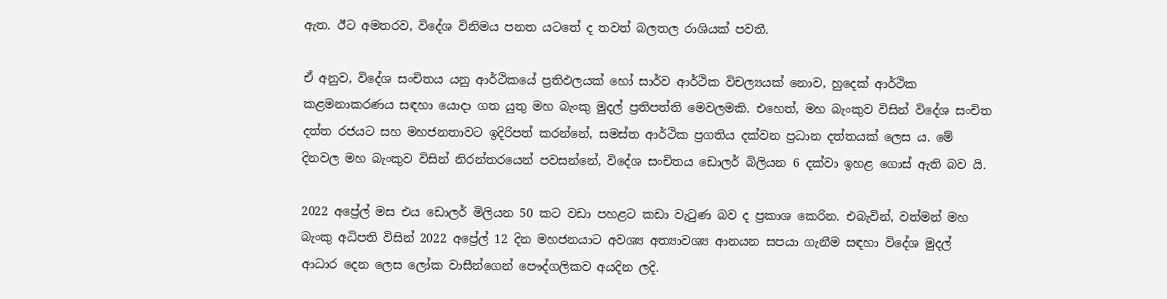ඇත. ඊට අමතරව, විදේශ විනිමය පනත යටතේ ද තවත් බලතල රාශියක් පවතී.

ඒ අනුව, විදේශ සංචිතය යනු ආර්ථිකයේ ප්‍රතිඵලයක් හෝ සාර්ව ආර්ථික විචල්‍යයක් නොව, හුදෙක් ආර්ථික කළමනාකරණය සඳහා යොදා ගත යුතු මහ බැංකු මුදල් ප්‍රතිපත්ති මෙවලමකි. එහෙත්, මහ බැංකුව විසින් විදේශ සංචිත දත්ත රජයට සහ මහජනතාවට ඉදිරිපත් කරන්නේ, සමස්ත ආර්ථික ප්‍රගතිය දක්වන ප්‍රධාන දත්තයක් ලෙස ය. මේ දිනවල මහ බැංකුව විසින් නිරන්තරයෙන් පවසන්නේ, විදේශ සංචිතය ඩොලර් බිලියන 6 දක්වා ඉහළ ගොස් ඇති බව යි.

2022 අප්‍රේල් මස එය ඩොලර් මිලියන 50 කට වඩා පහළට කඩා වැටුණ බව ද ප්‍රකාශ කෙරින. එබැවින්, වත්මන් මහ බැංකු අධිපති විසින් 2022 අප්‍රේල් 12 දින මහජනයාට අවශ්‍ය අත්‍යාවශ්‍ය ආනයන සපයා ගැනීම සඳහා විදේශ මුදල් ආධාර දෙන ලෙස ලෝක වාසීන්ගෙන් පෞද්ගලිකව අයදින ලදි.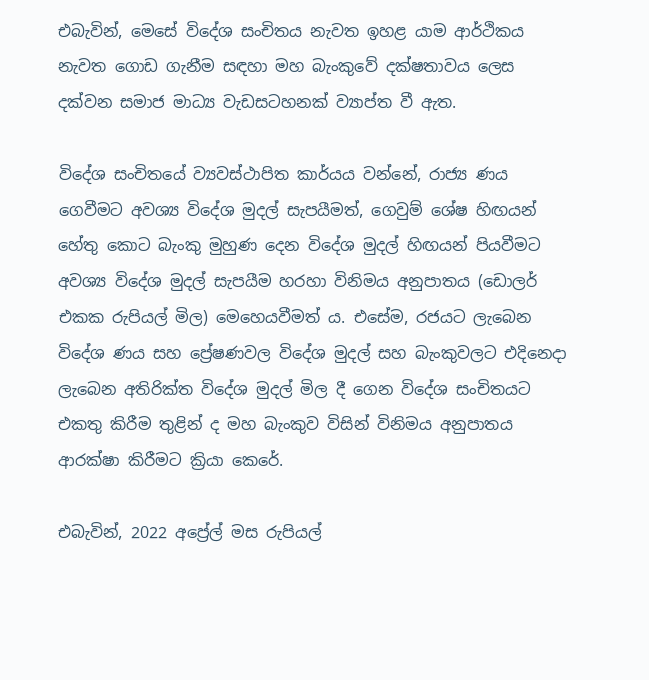එබැවින්, මෙසේ විදේශ සංචිතය නැවත ඉහළ යාම ආර්ථිකය නැවත ගොඩ ගැනීම සඳහා මහ බැංකුවේ දක්ෂතාවය ලෙස දක්වන සමාජ මාධ්‍ය වැඩසටහනක් ව්‍යාප්ත වී ඇත.

විදේශ සංචිතයේ ව්‍යවස්ථාපිත කාර්යය වන්නේ, රාජ්‍ය ණය ගෙවීමට අවශ්‍ය විදේශ මුදල් සැපයීමත්, ගෙවුම් ශේෂ හිඟයන් හේතු කොට බැංකු මුහුණ දෙන විදේශ මුදල් හිඟයන් පියවීමට අවශ්‍ය විදේශ මුදල් සැපයීම හරහා විනිමය අනුපාතය (ඩොලර් එකක රුපියල් මිල) මෙහෙයවීමත් ය. එසේම, රජයට ලැබෙන විදේශ ණය සහ ප්‍රේෂණවල විදේශ මුදල් සහ බැංකුවලට එදිනෙදා ලැබෙන අතිරික්ත විදේශ මුදල් මිල දී ගෙන විදේශ සංචිතයට එකතු කිරීම තුළින් ද මහ බැංකුව විසින් විනිමය අනුපාතය ආරක්ෂා කිරීමට ක්‍රියා කෙරේ.

එබැවින්, 2022 අප්‍රේල් මස රුපියල්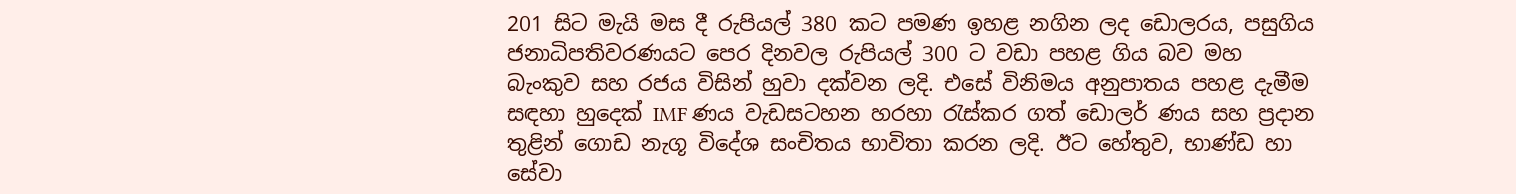201 සිට මැයි මස දී රුපියල් 380 කට පමණ ඉහළ නගින ලද ඩොලරය, පසුගිය ජනාධිපතිවරණයට පෙර දිනවල රුපියල් 300 ට වඩා පහළ ගිය බව මහ බැංකුව සහ රජය විසින් හුවා දක්වන ලදි. එසේ විනිමය අනුපාතය පහළ දැමීම සඳහා හුදෙක් IMF ණය වැඩසටහන හරහා රැස්කර ගත් ඩොලර් ණය සහ ප්‍රදාන තුළින් ගොඩ නැගූ විදේශ සංචිතය භාවිතා කරන ලදි. ඊට හේතුව, භාණ්ඩ හා සේවා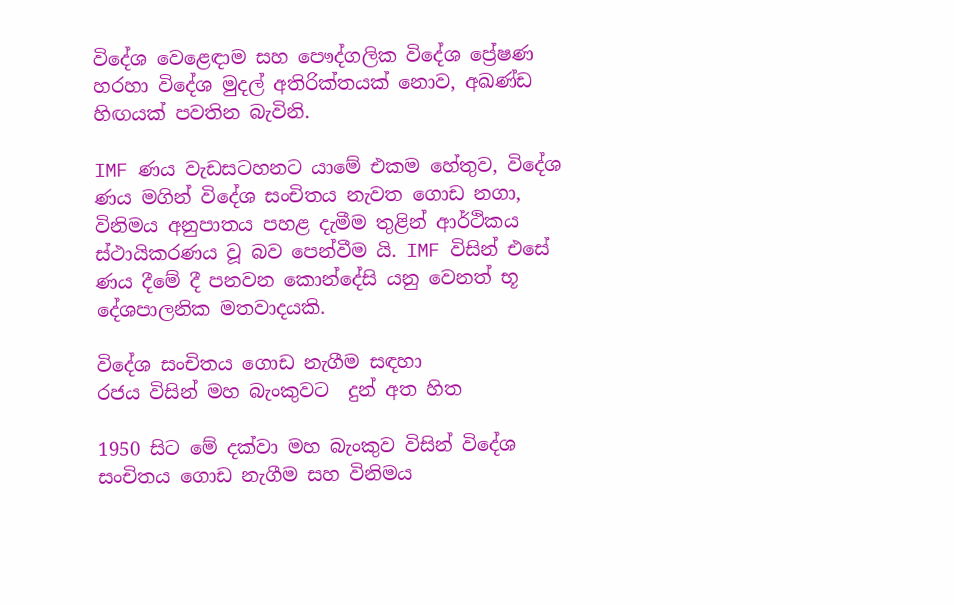විදේශ වෙළෙඳාම සහ පෞද්ගලික විදේශ ප්‍රේෂණ හරහා විදේශ මුදල් අතිරික්තයක් නොව, අඛණ්ඩ හිඟයක් පවතින බැවිනි.

IMF ණය වැඩසටහනට යාමේ එකම හේතුව, විදේශ ණය මගින් විදේශ සංචිතය නැවත ගොඩ නගා, විනිමය අනුපාතය පහළ දැමීම තුළින් ආර්ථිකය ස්ථායිකරණය වූ බව පෙන්වීම යි. IMF විසින් එසේ ණය දීමේ දී පනවන කොන්දේසි යනු වෙනත් භූ දේශපාලනික මතවාදයකි.

විදේශ සංචිතය ගොඩ නැගීම සඳහා
රජය විසින් මහ බැංකුවට  දුන් අත හිත

1950 සිට මේ දක්වා මහ බැංකුව විසින් විදේශ සංචිතය ගොඩ නැගීම සහ විනිමය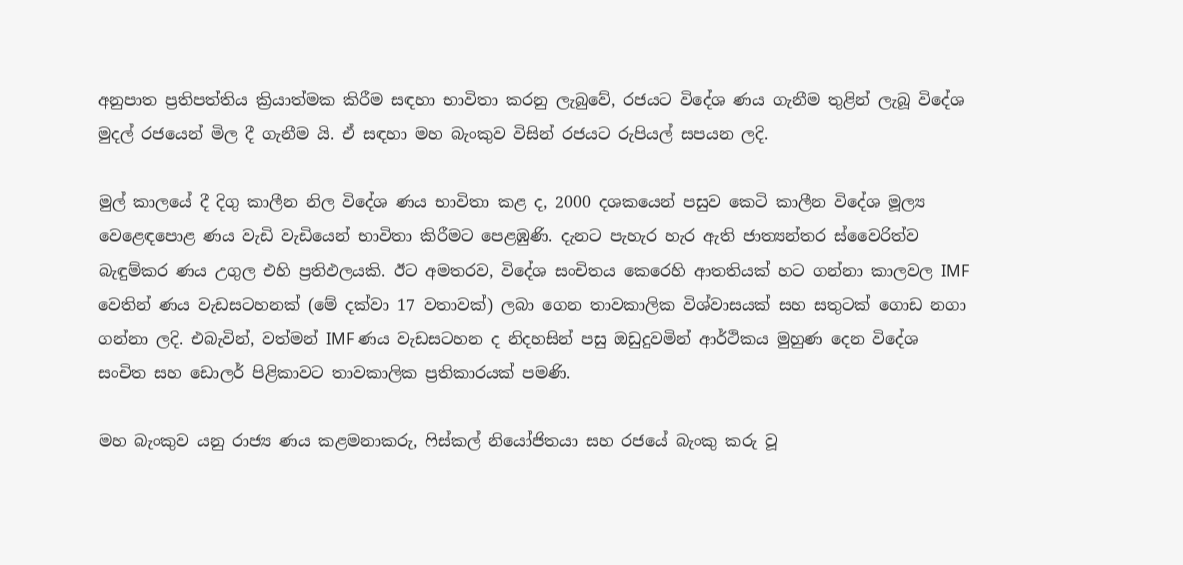අනුපාත ප්‍රතිපත්තිය ක්‍රියාත්මක කිරීම සඳහා භාවිතා කරනු ලැබුවේ, රජයට විදේශ ණය ගැනීම තුළින් ලැබූ විදේශ මුදල් රජයෙන් මිල දී ගැනීම යි. ඒ සඳහා මහ බැංකුව විසින් රජයට රුපියල් සපයන ලදි.

මුල් කාලයේ දී දිගු කාලීන නිල විදේශ ණය භාවිතා කළ ද, 2000 දශකයෙන් පසුව කෙටි කාලීන විදේශ මූල්‍ය වෙළෙඳපොළ ණය වැඩි වැඩියෙන් භාවිතා කිරීමට පෙළඹුණි. දැනට පැහැර හැර ඇති ජාත්‍යන්තර ස්වෛරිත්ව බැඳුම්කර ණය උගුල එහි ප්‍රතිඵලයකි. ඊට අමතරව, විදේශ සංචිතය කෙරෙහි ආතතියක් හට ගන්නා කාලවල IMF වෙතින් ණය වැඩසටහනක් (මේ දක්වා 17 වතාවක්) ලබා ගෙන තාවකාලික විශ්වාසයක් සහ සතුටක් ගොඩ නගා ගන්නා ලදි. එබැවින්, වත්මන් IMF ණය වැඩසටහන ද නිදහසින් පසු ඔඩුදුවමින් ආර්ථිකය මුහුණ දෙන විදේශ සංචිත සහ ඩොලර් පිළිකාවට තාවකාලික ප්‍රතිකාරයක් පමණි.

මහ බැංකුව යනු රාජ්‍ය ණය කළමනාකරු, ෆිස්කල් නියෝජිතයා සහ රජයේ බැංකු කරු වූ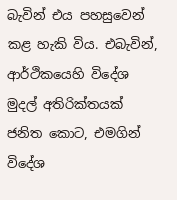බැවින් එය පහසුවෙන් කළ හැකි විය. එබැවින්, ආර්ථිකයෙහි විදේශ මුදල් අතිරික්තයක් ජනිත කොට, එමගින් විදේශ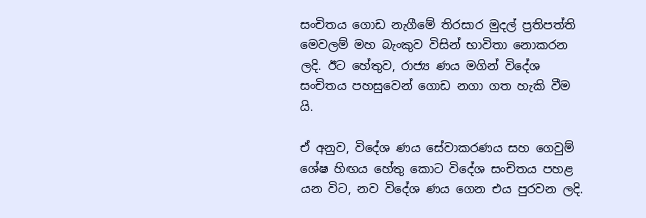සංචිතය ගොඩ නැගීමේ තිරසාර මුදල් ප්‍රතිපත්ති මෙවලම් මහ බැංකුව විසින් භාවිතා නොකරන ලදි. ඊට හේතුව, රාජ්‍ය ණය මගින් විදේශ සංචිතය පහසුවෙන් ගොඩ නගා ගත හැකි වීම යි.

ඒ අනුව, විදේශ ණය සේවාකරණය සහ ගෙවුම් ශේෂ හිඟය හේතු කොට විදේශ සංචිතය පහළ යන විට, නව විදේශ ණය ගෙන එය පුරවන ලදි.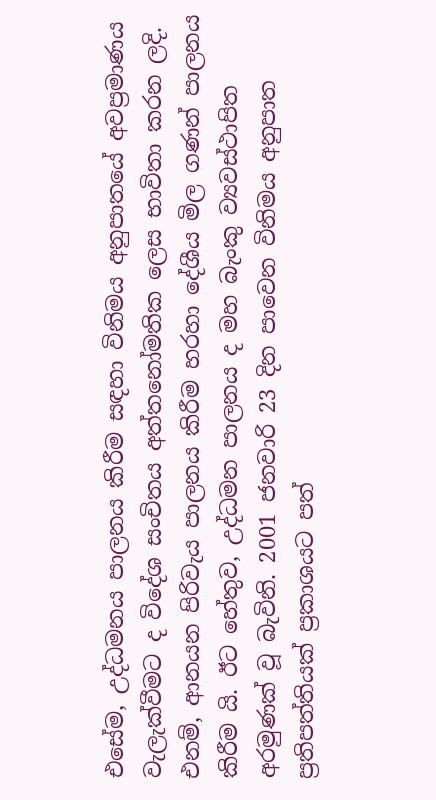එසේම, උද්ධමනය පාලනය කිරීම සඳහා විනිමය අනුපාතයේ අවප්‍රමාණය වැලැක්වීමට ද විදේශ සංචිතය අත්තනෝමතික ලෙස භාවිතා කරන ලදි. එනම්, ආනයන පිරිවැය පාලනය කිරීම හරහා දේශීය මිල ගණන් පාලනය කිරීම යි. ඊට හේතුව, උද්ධමන පාලනය ද මහ බැංකු ව්‍යවස්ථාපිත අරමුණක් වූ බැවිනි. 2001 ජනවාරි 23 දින පාවෙන විනිමය අනුපාත ප්‍රතිපත්තියක් ප්‍රකාශයට පත්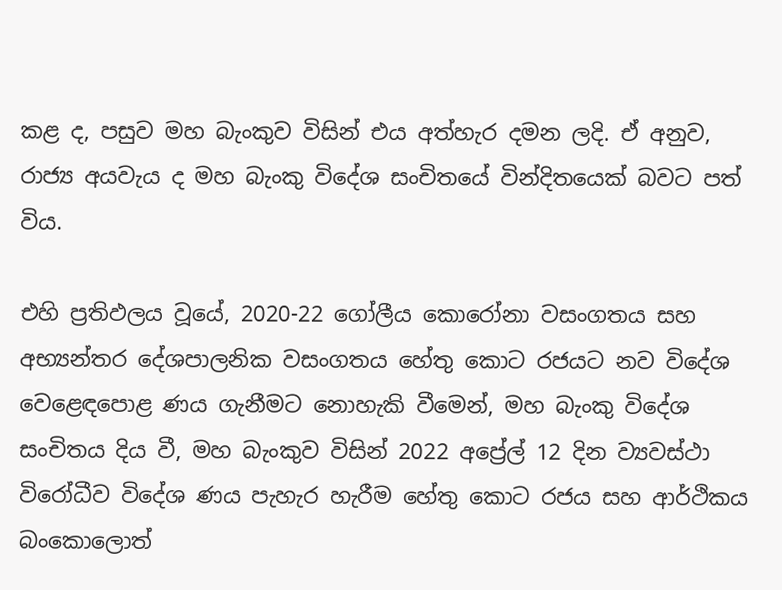කළ ද, පසුව මහ බැංකුව විසින් එය අත්හැර දමන ලදි. ඒ අනුව, රාජ්‍ය අයවැය ද මහ බැංකු විදේශ සංචිතයේ වින්දිතයෙක් බවට පත් විය.

එහි ප්‍රතිඵලය වූයේ, 2020-22 ගෝලීය කොරෝනා වසංගතය සහ අභ්‍යන්තර දේශපාලනික වසංගතය හේතු කොට රජයට නව විදේශ වෙළෙඳපොළ ණය ගැනීමට නොහැකි වීමෙන්, මහ බැංකු විදේශ සංචිතය දිය වී, මහ බැංකුව විසින් 2022 අප්‍රේල් 12 දින ව්‍යවස්ථා විරෝධීව විදේශ ණය පැහැර හැරීම හේතු කොට රජය සහ ආර්ථිකය බංකොලොත්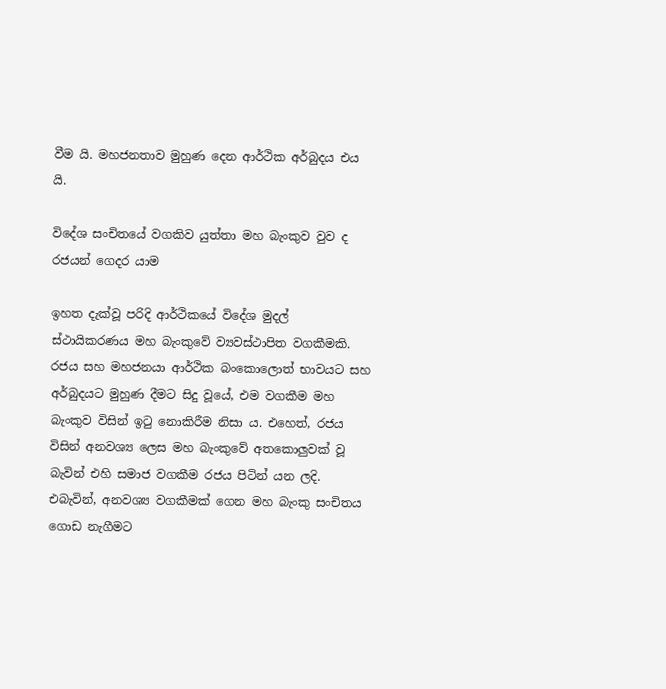වීම යි. මහජනතාව මුහුණ දෙන ආර්ථික අර්බුදය එය යි.

විදේශ සංචිතයේ වගකිව යුත්තා මහ බැංකුව වුව ද
රජයන් ගෙදර යාම

ඉහත දැක්වූ පරිදි ආර්ථිකයේ විදේශ මුදල් ස්ථායිකරණය මහ බැංකුවේ ව්‍යවස්ථාපිත වගකීමකි. රජය සහ මහජනයා ආර්ථික බංකොලොත් භාවයට සහ අර්බුදයට මුහුණ දීමට සිදු වූයේ, එම වගකීම මහ බැංකුව විසින් ඉටු නොකිරීම නිසා ය. එහෙත්, රජය විසින් අනවශ්‍ය ලෙස මහ බැංකුවේ අතකොලුවක් වූ බැවින් එහි සමාජ වගකීම රජය පිටින් යන ලදි. එබැවින්, අනවශ්‍ය වගකීමක් ගෙන මහ බැංකු සංචිතය ගොඩ නැගීමට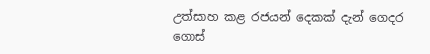උත්සාහ කළ රජයන් දෙකක් දැන් ගෙදර ගොස්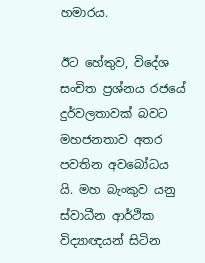හමාරය.

ඊට හේතුව, විදේශ සංචිත ප්‍රශ්නය රජයේ දුර්වලතාවක් බවට මහජනතාව අතර පවතින අවබෝධය යි. මහ බැංකුව යනු ස්වාධීන ආර්ථික විද්‍යාඥයන් සිටින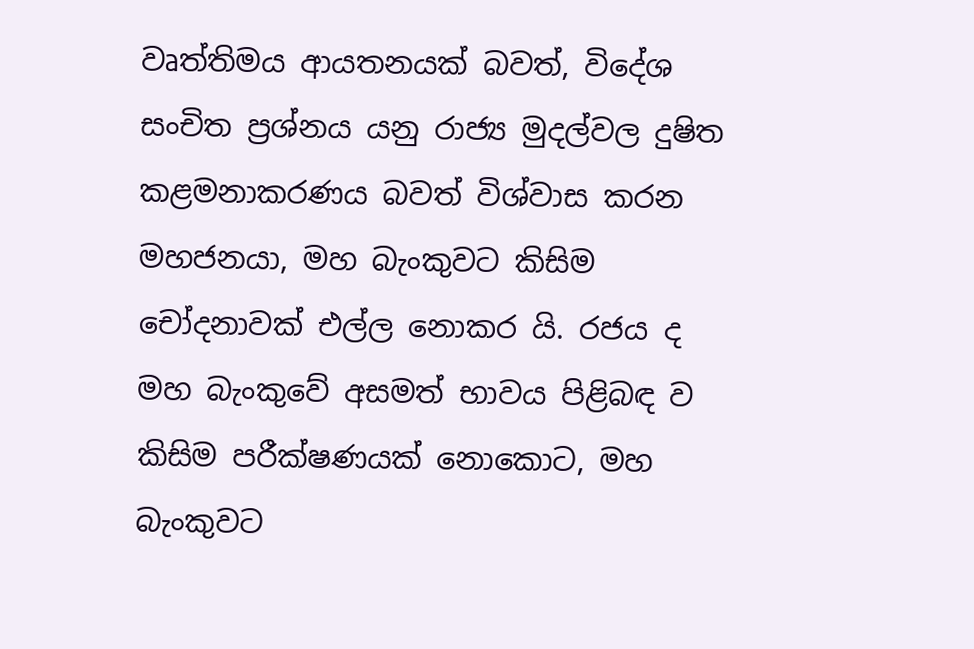වෘත්තිමය ආයතනයක් බවත්, විදේශ සංචිත ප්‍රශ්නය යනු රාජ්‍ය මුදල්වල දුෂිත කළමනාකරණය බවත් විශ්වාස කරන මහජනයා, මහ බැංකුවට කිසිම චෝදනාවක් එල්ල නොකර යි. රජය ද මහ බැංකුවේ අසමත් භාවය පිළිබඳ ව කිසිම පරීක්ෂණයක් නොකොට, මහ බැංකුවට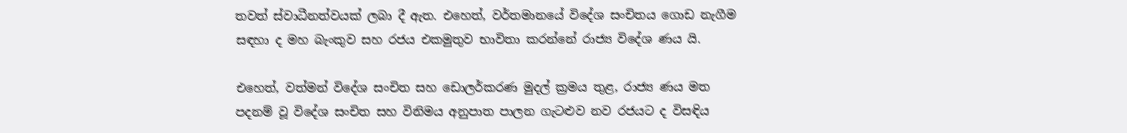තවත් ස්වාධීනත්වයක් ලබා දී ඇත. එහෙත්, වර්තමානයේ විදේශ සංචිතය ගොඩ නැගීම සඳහා ද මහ බැංකුව සහ රජය එකමුතුව භාවිතා කරන්නේ රාජ්‍ය විදේශ ණය යි.

එහෙත්, වත්මන් විදේශ සංචිත සහ ඩොලර්කරණ මුදල් ක්‍රමය තුළ, රාජ්‍ය ණය මත පදනම් වූ විදේශ සංචිත සහ විනිමය අනුපාත පාලන ගැටළුව නව රජයට ද විසඳිය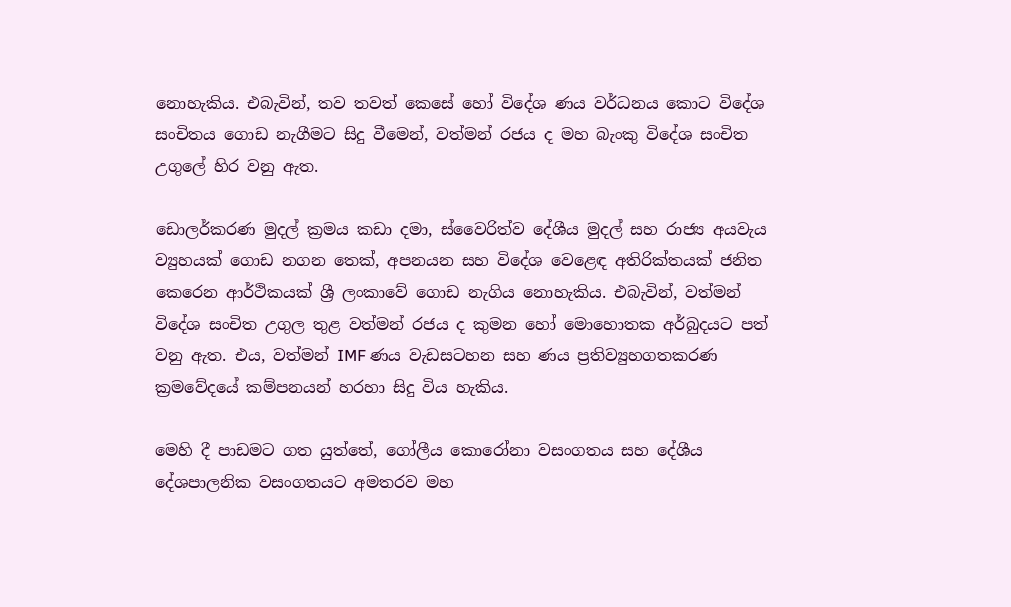නොහැකිය. එබැවින්, තව තවත් කෙසේ හෝ විදේශ ණය වර්ධනය කොට විදේශ සංචිතය ගොඩ නැගීමට සිදු වීමෙන්, වත්මන් රජය ද මහ බැංකු විදේශ සංචිත උගුලේ හිර වනු ඇත.

ඩොලර්කරණ මුදල් ක්‍රමය කඩා දමා, ස්වෛරිත්ව දේශීය මුදල් සහ රාජ්‍ය අයවැය ව්‍යුහයක් ගොඩ නගන තෙක්, අපනයන සහ විදේශ වෙළෙඳ අතිරික්තයක් ජනිත කෙරෙන ආර්ථිකයක් ශ්‍රී ලංකාවේ ගොඩ නැගිය නොහැකිය. එබැවින්, වත්මන් විදේශ සංචිත උගුල තුළ වත්මන් රජය ද කුමන හෝ මොහොතක අර්බුදයට පත් වනු ඇත. එය, වත්මන් IMF ණය වැඩසටහන සහ ණය ප්‍රතිව්‍යුහගතකරණ ක්‍රමවේදයේ කම්පනයන් හරහා සිදු විය හැකිය.

මෙහි දී පාඩමට ගත යුත්තේ, ගෝලීය කොරෝනා වසංගතය සහ දේශීය දේශපාලනික වසංගතයට අමතරව මහ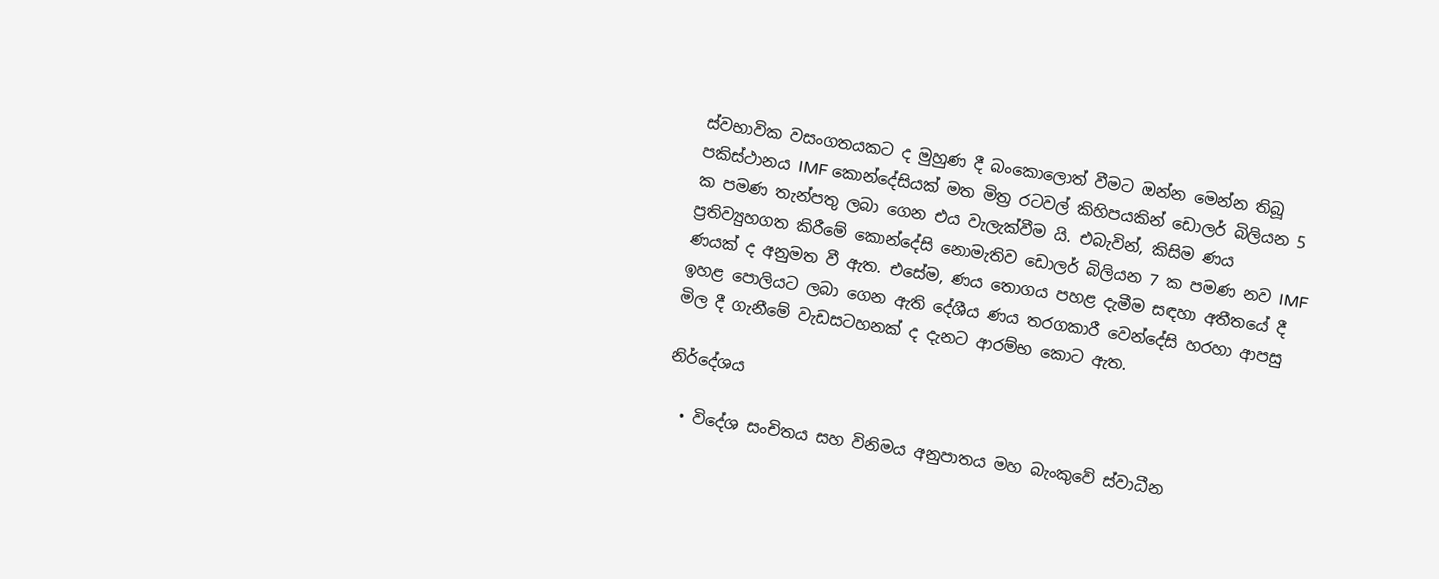ස්වභාවික වසංගතයකට ද මුහුණ දී බංකොලොත් වීමට ඔන්න මෙන්න තිබූ පකිස්ථානය IMF කොන්දේසියක් මත මිත්‍ර රටවල් කිහිපයකින් ඩොලර් බිලියන 5 ක පමණ තැන්පතු ලබා ගෙන එය වැලැක්වීම යි. එබැවින්, කිසිම ණය ප්‍රතිව්‍යුහගත කිරීමේ කොන්දේසි නොමැතිව ඩොලර් බිලියන 7 ක පමණ නව IMF ණයක් ද අනුමත වී ඇත. එසේම, ණය තොගය පහළ දැමීම සඳහා අතීතයේ දී ඉහළ පොලියට ලබා ගෙන ඇති දේශීය ණය තරගකාරී වෙන්දේසි හරහා ආපසු මිල දී ගැනීමේ වැඩසටහනක් ද දැනට ආරම්භ කොට ඇත.

නිර්දේශය

  • විදේශ සංචිතය සහ විනිමය අනුපාතය මහ බැංකුවේ ස්වාධීන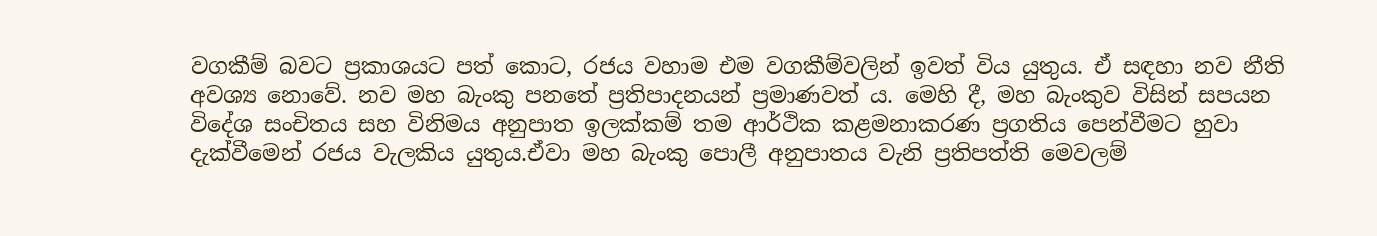වගකීම් බවට ප්‍රකාශයට පත් කොට, රජය වහාම එම වගකීම්වලින් ඉවත් විය යුතුය. ඒ සඳහා නව නීති අවශ්‍ය නොවේ. නව මහ බැංකු පනතේ ප්‍රතිපාදනයන් ප්‍රමාණවත් ය. මෙහි දී, මහ බැංකුව විසින් සපයන විදේශ සංචිතය සහ විනිමය අනුපාත ඉලක්කම් තම ආර්ථික කළමනාකරණ ප්‍රගතිය පෙන්වීමට හුවා දැක්වීමෙන් රජය වැලකිය යුතුය.ඒවා මහ බැංකු පොලී අනුපාතය වැනි ප්‍රතිපත්ති මෙවලම්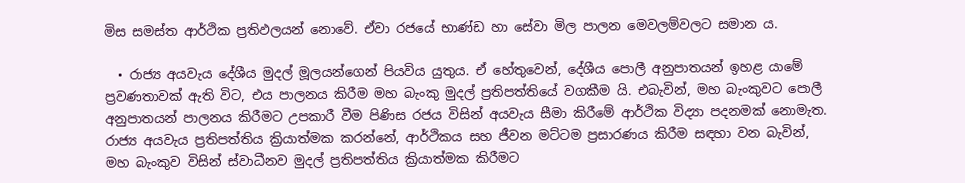මිස සමස්ත ආර්ථික ප්‍රතිඵලයන් නොවේ. ඒවා රජයේ භාණ්ඩ හා සේවා මිල පාලන මෙවලම්වලට සමාන ය.

  • රාජ්‍ය අයවැය දේශීය මුදල් මූලයන්ගෙන් පියවිය යුතුය. ඒ හේතුවෙන්, දේශීය පොලී අනුපාතයන් ඉහළ යාමේ ප්‍රවණතාවක් ඇති විට, එය පාලනය කිරීම මහ බැංකු මුදල් ප්‍රතිපත්තියේ වගකීම යි. එබැවින්, මහ බැංකුවට පොලී අනුපාතයන් පාලනය කිරීමට උපකාරී වීම පිණිස රජය විසින් අයවැය සීමා කිරීමේ ආර්ථික විද්‍යා පදනමක් නොමැත. රාජ්‍ය අයවැය ප්‍රතිපත්තිය ක්‍රියාත්මක කරන්නේ, ආර්ථිකය සහ ජීවන මට්ටම ප්‍රසාරණය කිරීම සඳහා වන බැවින්, මහ බැංකුව විසින් ස්වාධීනව මුදල් ප්‍රතිපත්තිය ක්‍රියාත්මක කිරීමට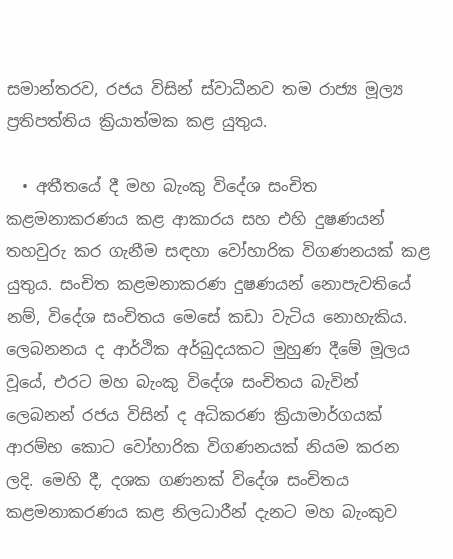සමාන්තරව, රජය විසින් ස්වාධීනව තම රාජ්‍ය මූල්‍ය ප්‍රතිපත්තිය ක්‍රියාත්මක කළ යුතුය.

  • අතීතයේ දී මහ බැංකු විදේශ සංචිත කළමනාකරණය කළ ආකාරය සහ එහි දුෂණයන් තහවුරු කර ගැනීම සඳහා වෝහාරික විගණනයක් කළ යුතුය. සංචිත කළමනාකරණ දුෂණයන් නොපැවතියේ නම්, විදේශ සංචිතය මෙසේ කඩා වැටිය නොහැකිය. ලෙබනනය ද ආර්ථික අර්බුදයකට මුහුණ දීමේ මූලය වූයේ, එරට මහ බැංකු විදේශ සංචිතය බැවින් ලෙබනන් රජය විසින් ද අධිකරණ ක්‍රියාමාර්ගයක් ආරම්භ කොට වෝහාරික විගණනයක් නියම කරන ලදි. මෙහි දී, දශක ගණනක් විදේශ සංචිතය කළමනාකරණය කළ නිලධාරීන් දැනට මහ බැංකුව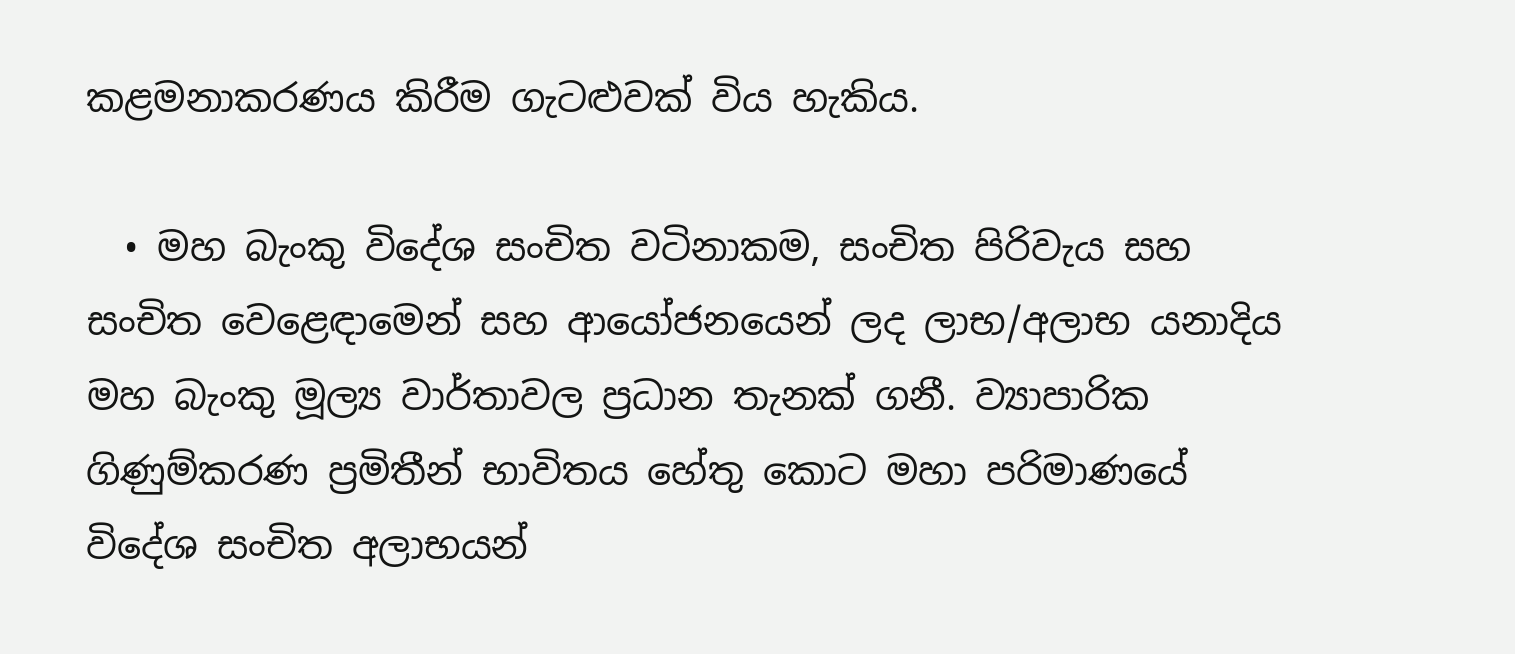කළමනාකරණය කිරීම ගැටළුවක් විය හැකිය.

  • මහ බැංකු විදේශ සංචිත වටිනාකම, සංචිත පිරිවැය සහ සංචිත වෙළෙඳාමෙන් සහ ආයෝජනයෙන් ලද ලාභ/අලාභ යනාදිය මහ බැංකු මූල්‍ය වාර්තාවල ප්‍රධාන තැනක් ගනී. ව්‍යාපාරික ගිණුම්කරණ ප්‍රමිතීන් භාවිතය හේතු කොට මහා පරිමාණයේ විදේශ සංචිත අලාභයන්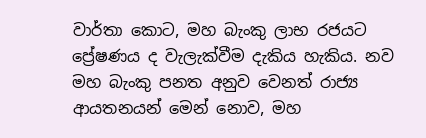වාර්තා කොට, මහ බැංකු ලාභ රජයට ප්‍රේෂණය ද වැලැක්වීම දැකිය හැකිය. නව මහ බැංකු පනත අනුව වෙනත් රාජ්‍ය ආයතනයන් මෙන් නොව, මහ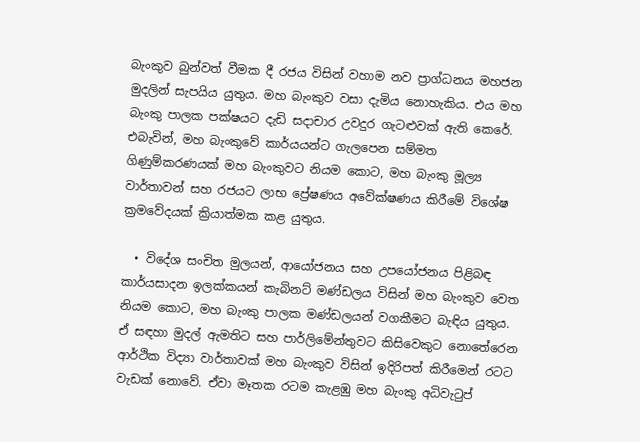බැංකුව බුන්වත් වීමක දී රජය විසින් වහාම නව ප්‍රාග්ධනය මහජන මුදලින් සැපයිය යුතුය. මහ බැංකුව වසා දැමිය නොහැකිය. එය මහ බැංකු පාලක පක්ෂයට දැඩි සදාචාර උවදුර ගැටළුවක් ඇති කෙරේ. එබැවින්, මහ බැංකුවේ කාර්යයන්ට ගැලපෙන සම්මත ගිණුම්කරණයක් මහ බැංකුවට නියම කොට, මහ බැංකු මූල්‍ය වාර්තාවන් සහ රජයට ලාභ ප්‍රේෂණය අවේක්ෂණය කිරීමේ විශේෂ ක්‍රමවේදයක් ක්‍රියාත්මක කළ යුතුය.

  • විදේශ සංචිත මුලයන්, ආයෝජනය සහ උපයෝජනය පිළිබඳ කාර්යසාදන ඉලක්කයන් කැබිනට් මණ්ඩලය විසින් මහ බැංකුව වෙත නියම කොට, මහ බැංකු පාලක මණ්ඩලයන් වගකීමට බැඳිය යුතුය. ඒ සඳහා මුදල් ඇමතිට සහ පාර්ලිමේන්තුවට කිසිවෙකුට නොතේරෙන ආර්ථික විද්‍යා වාර්තාවක් මහ බැංකුව විසින් ඉදිරිපත් කිරීමෙන් රටට වැඩක් නොවේ. ඒවා මෑතක රටම කැළඹු මහ බැංකු අධිවැටුප්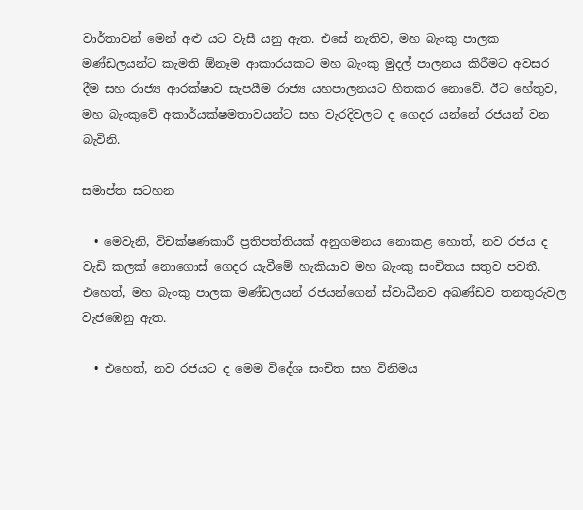වාර්තාවන් මෙන් අළු යට වැසී යනු ඇත. එසේ නැතිව, මහ බැංකු පාලක මණ්ඩලයන්ට කැමති ඕනෑම ආකාරයකට මහ බැංකු මුදල් පාලනය කිරීමට අවසර දීම සහ රාජ්‍ය ආරක්ෂාව සැපයීම රාජ්‍ය යහපාලනයට හිතකර නොවේ. ඊට හේතුව, මහ බැංකුවේ අකාර්යක්ෂමතාවයන්ට සහ වැරදිවලට ද ගෙදර යන්නේ රජයන් වන බැවිනි.

සමාප්ත සටහන

  • මෙවැනි, විචක්ෂණකාරී ප්‍රතිපත්තියක් අනුගමනය නොකළ හොත්, නව රජය ද වැඩි කලක් නොගොස් ගෙදර යැවීමේ හැකියාව මහ බැංකු සංචිතය සතුව පවතී. එහෙත්, මහ බැංකු පාලක මණ්ඩලයන් රජයන්ගෙන් ස්වාධීනව අඛණ්ඩව තනතුරුවල වැජඹෙනු ඇත.

  • එහෙත්, නව රජයට ද මෙම විදේශ සංචිත සහ විනිමය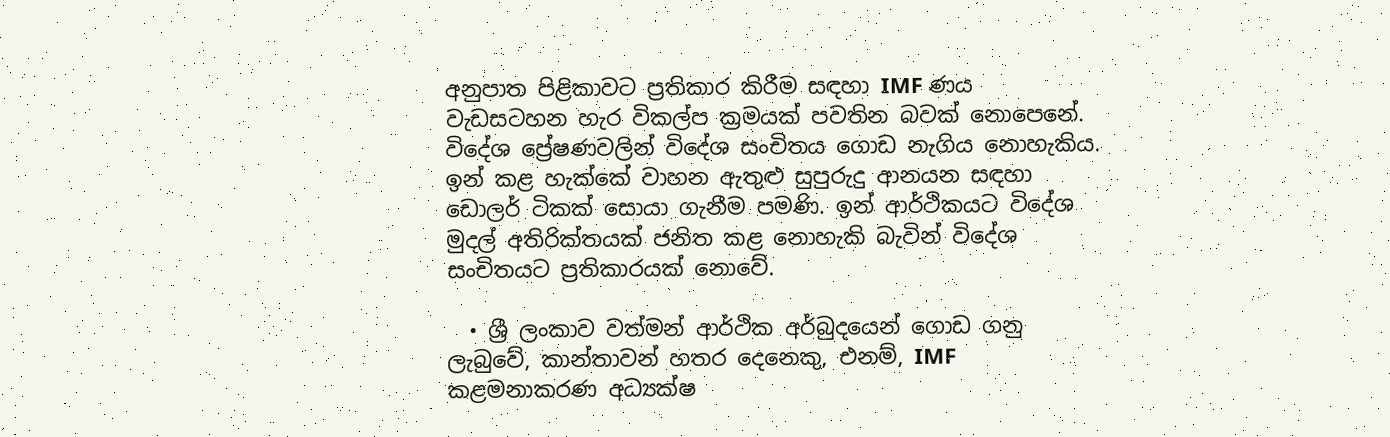අනුපාත පිළිකාවට ප්‍රතිකාර කිරීම සඳහා IMF ණය වැඩසටහන හැර විකල්ප ක්‍රමයක් පවතින බවක් නොපෙනේ. විදේශ ප්‍රේෂණවලින් විදේශ සංචිතය ගොඩ නැගිය නොහැකිය. ඉන් කළ හැක්කේ වාහන ඇතුළු සුපුරුදු ආනයන සඳහා ඩොලර් ටිකක් සොයා ගැනීම පමණි. ඉන් ආර්ථිකයට විදේශ මුදල් අතිරික්තයක් ජනිත කළ නොහැකි බැවින් විදේශ සංචිතයට ප්‍රතිකාරයක් නොවේ.

  • ශ්‍රී ලංකාව වත්මන් ආර්ථික අර්බුදයෙන් ගොඩ ගනු ලැබුවේ, කාන්තාවන් හතර දෙනෙකු, එනම්, IMF කළමනාකරණ අධ්‍යක්ෂ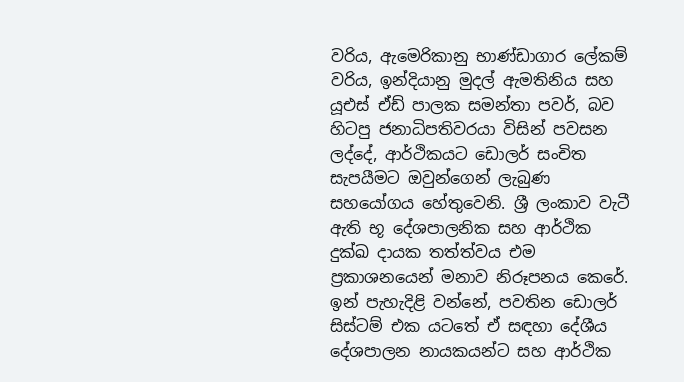වරිය, ඇමෙරිකානු භාණ්ඩාගාර ලේකම් වරිය, ඉන්දියානු මුදල් ඇමතිනිය සහ යූඑස් ඒඩ් පාලක සමන්තා පවර්, බව හිටපු ජනාධිපතිවරයා විසින් පවසන ලද්දේ, ආර්ථිකයට ඩොලර් සංචිත සැපයීමට ඔවුන්ගෙන් ලැබුණ සහයෝගය හේතුවෙනි. ශ්‍රී ලංකාව වැටී ඇති භූ දේශපාලනික සහ ආර්ථික දුක්ඛ දායක තත්ත්වය එම ප්‍රකාශනයෙන් මනාව නිරූපනය කෙරේ. ඉන් පැහැදිළි වන්නේ, පවතින ඩොලර් සිස්ටම් එක යටතේ ඒ සඳහා දේශීය දේශපාලන නායකයන්ට සහ ආර්ථික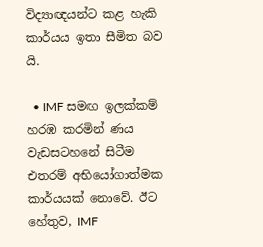විද්‍යාඥයන්ට කළ හැකි කාර්යය ඉතා සීමිත බව යි.

  • IMF සමඟ ඉලක්කම් හරඹ කරමින් ණය වැඩසටහනේ සිටීම එතරම් අභියෝගාත්මක කාර්යයක් නොවේ. ඊට හේතුව, IMF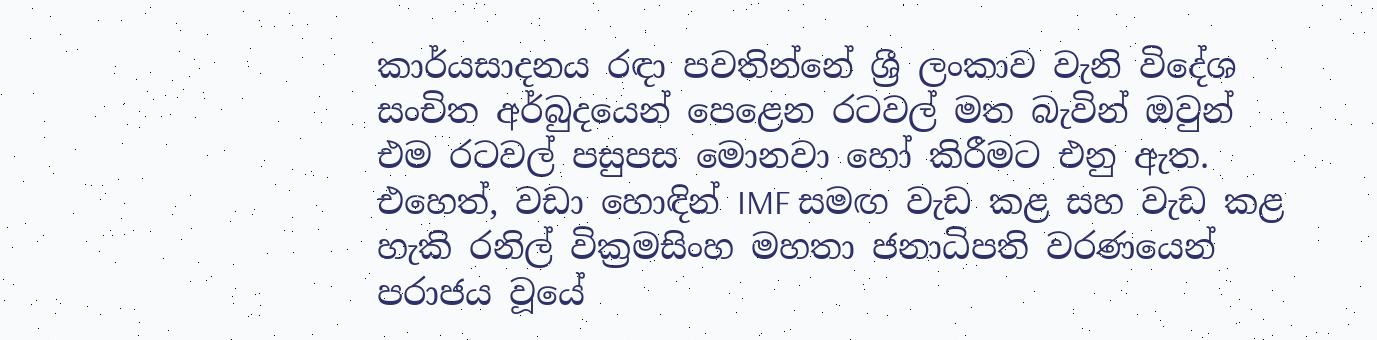කාර්යසාදනය රඳා පවතින්නේ ශ්‍රී ලංකාව වැනි විදේශ සංචිත අර්බුදයෙන් පෙළෙන රටවල් මත බැවින් ඔවුන් එම රටවල් පසුපස මොනවා හෝ කිරීමට එනු ඇත. එහෙත්, වඩා හොඳින් IMF සමඟ වැඩ කළ සහ වැඩ කළ හැකි රනිල් වික්‍රමසිංහ මහතා ජනාධිපති වරණයෙන් පරාජය වූයේ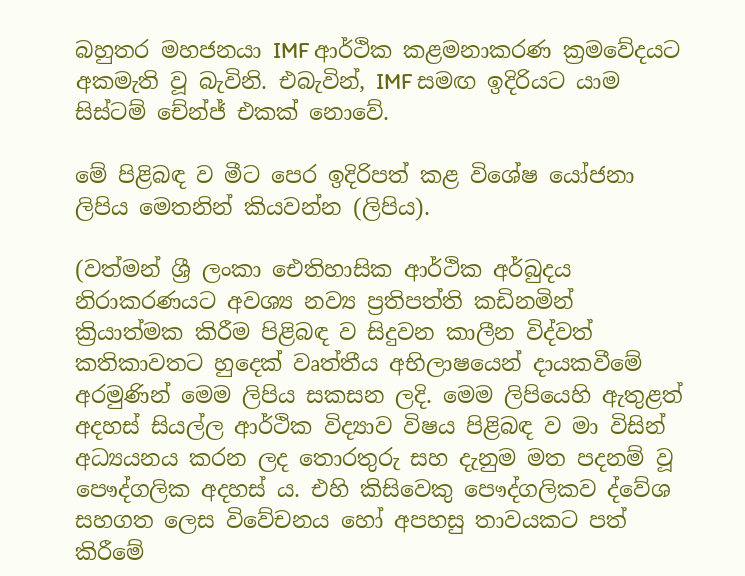බහුතර මහජනයා IMF ආර්ථික කළමනාකරණ ක්‍රමවේදයට අකමැති වූ බැවිනි. එබැවින්, IMF සමඟ ඉදිරියට යාම සිස්ටම් චේන්ජ් එකක් නොවේ.

මේ පිළිබඳ ව මීට පෙර ඉදිරිපත් කළ විශේෂ යෝජනා ලිපිය මෙතනින් කියවන්න (ලිපිය).

(වත්මන් ශ්‍රී ලංකා ඓතිහාසික ආර්ථික අර්බුදය නිරාකරණයට අවශ්‍ය නව්‍ය ප්‍රතිපත්ති කඩිනමින් ක්‍රියාත්මක කිරීම පිළිබඳ ව සිදුවන කාලීන විද්වත් කතිකාවතට හුදෙක් වෘත්තීය අභිලාෂයෙන් දායකවීමේ අරමුණින් මෙම ලිපිය සකසන ලදි. මෙම ලිපියෙහි ඇතුළත් අදහස් සියල්ල ආර්ථික විද්‍යාව විෂය පිළිබඳ ව මා විසින් අධ්‍යයනය කරන ලද තොරතුරු සහ දැනුම මත පදනම් වූ පෞද්ගලික අදහස් ය. එහි කිසිවෙකු පෞද්ගලිකව ද්වේශ සහගත ලෙස විවේචනය හෝ අපහසු තාවයකට පත් කිරීමේ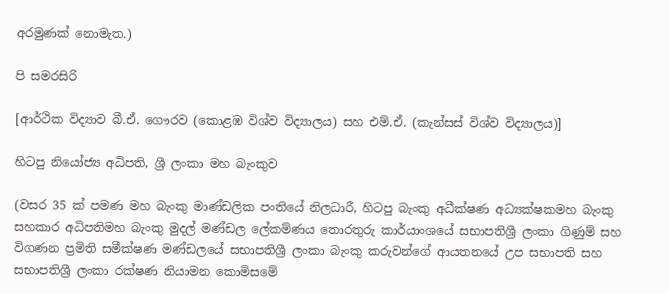අරමුණක් නොමැත.)

පි සමරසිරි

[ආර්ථික විද්‍යාව බී.ඒ. ගෞරව (කොළඹ විශ්ව විද්‍යාලය) සහ එම්.ඒ. (කැන්සස් විශ්ව විද්‍යාලය)]

හිටපු නියෝජ්‍ය අධිපති, ශ්‍රී ලංකා මහ බැංකුව

(වසර 35 ක් පමණ මහ බැංකු මාණ්ඩලික පංතියේ නිලධාරී, හිටපු බැංකු අධීක්ෂණ අධ්‍යක්ෂකමහ බැංකු සහකාර අධිපතිමහ බැංකු මුදල් මණ්ඩල ලේකම්ණය තොරතුරු කාර්යාංශයේ සභාපතිශ්‍රී ලංකා ගිණුම් සහ විගණන ප්‍රමිති සමීක්ෂණ මණ්ඩලයේ සභාපතිශ්‍රී ලංකා බැංකු කරුවන්ගේ ආයතනයේ උප සභාපති සහ සභාපතිශ්‍රී ලංකා රක්ෂණ නියාමන කොමිසමේ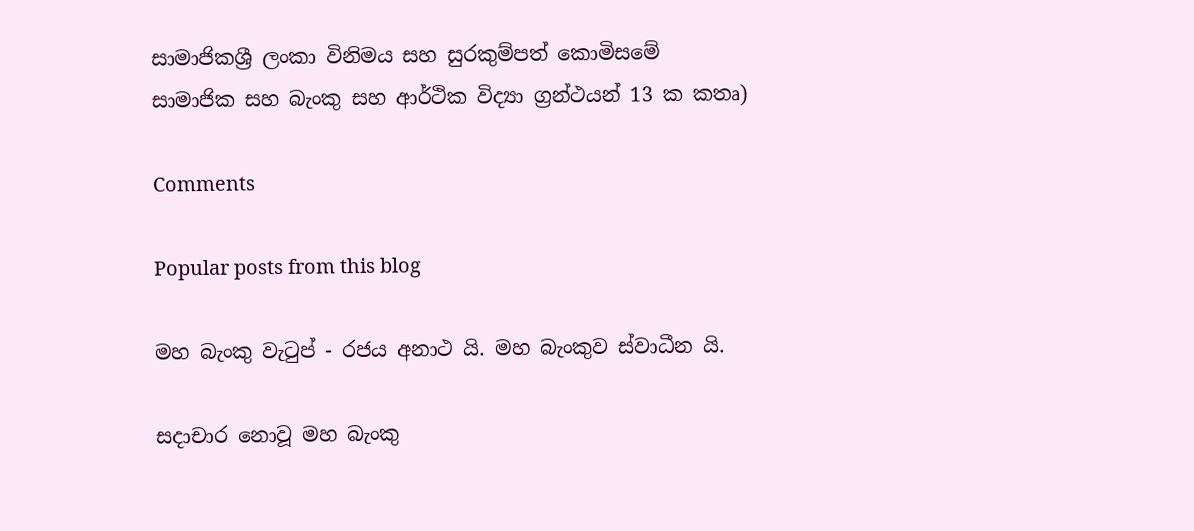සාමාජිකශ්‍රී ලංකා විනිමය සහ සුරකුම්පත් කොමිසමේ සාමාජික සහ බැංකු සහ ආර්ථික විද්‍යා ග්‍රන්ථයන් 13 ක කතෘ)

Comments

Popular posts from this blog

මහ බැංකු වැටුප් - රජය අනාථ යි. මහ බැංකුව ස්වාධීන යි.

සදාචාර නොවූ මහ බැංකු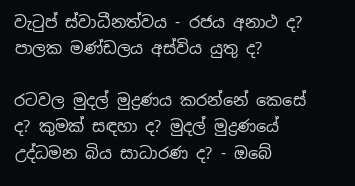වැටුප් ස්වාධීනත්වය - රජය අනාථ ද? පාලක මණ්ඩලය අස්විය යුතු ද?

රටවල මුදල් මුද්‍රණය කරන්නේ කෙසේ ද? කුමක් සඳහා ද? මුදල් මුද්‍රණයේ උද්ධමන බිය සාධාරණ ද? - ඔබේ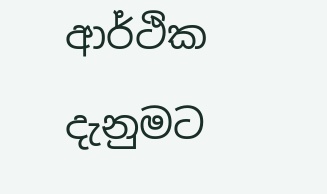ආර්ථික දැනුමට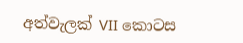අත්වැලක් VII කොටස